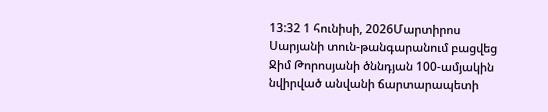13:32 1 հունիսի, 2026Մարտիրոս Սարյանի տուն-թանգարանում բացվեց Ջիմ Թորոսյանի ծննդյան 100-ամյակին նվիրված անվանի ճարտարապետի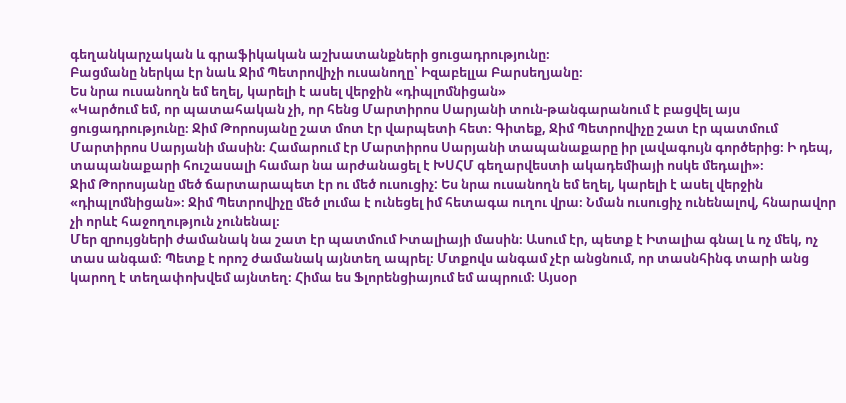գեղանկարչական և գրաֆիկական աշխատանքների ցուցադրությունը։
Բացմանը ներկա էր նաև Ջիմ Պետրովիչի ուսանողը՝ Իզաբելլա Բարսեղյանը։
Ես նրա ուսանողն եմ եղել, կարելի է ասել վերջին «դիպլոմնիցան»
«Կարծում եմ, որ պատահական չի, որ հենց Մարտիրոս Սարյանի տուն-թանգարանում է բացվել այս ցուցադրությունը։ Ջիմ Թորոսյանը շատ մոտ էր վարպետի հետ։ Գիտեք, Ջիմ Պետրովիչը շատ էր պատմում Մարտիրոս Սարյանի մասին։ Համարում էր Մարտիրոս Սարյանի տապանաքարը իր լավագույն գործերից։ Ի դեպ, տապանաքարի հուշասալի համար նա արժանացել է ԽՍՀՄ գեղարվեստի ակադեմիայի ոսկե մեդալի»։
Ջիմ Թորոսյանը մեծ ճարտարապետ էր ու մեծ ուսուցիչ: Ես նրա ուսանողն եմ եղել, կարելի է ասել վերջին «դիպլոմնիցան»։ Ջիմ Պետրովիչը մեծ լումա է ունեցել իմ հետագա ուղու վրա։ Նման ուսուցիչ ունենալով, հնարավոր չի որևէ հաջողություն չունենալ։
Մեր զրույցների ժամանակ նա շատ էր պատմում Իտալիայի մասին։ Ասում էր, պետք է Իտալիա գնալ և ոչ մեկ, ոչ տաս անգամ։ Պետք է որոշ ժամանակ այնտեղ ապրել։ Մտքովս անգամ չէր անցնում, որ տասնհինգ տարի անց կարող է տեղափոխվեմ այնտեղ։ Հիմա ես Ֆլորենցիայում եմ ապրում։ Այսօր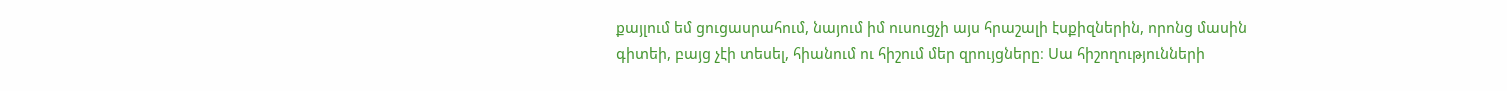քայլում եմ ցուցասրահում, նայում իմ ուսուցչի այս հրաշալի էսքիզներին, որոնց մասին գիտեի, բայց չէի տեսել, հիանում ու հիշում մեր զրույցները։ Սա հիշողությունների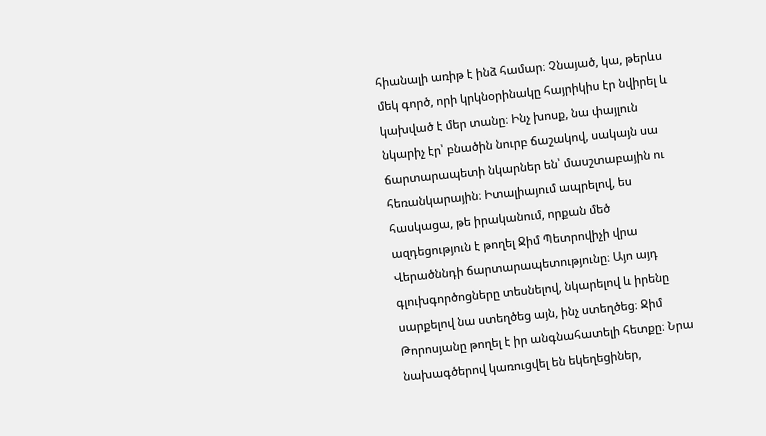հիանալի առիթ է ինձ համար։ Չնայած, կա, թերևս մեկ գործ, որի կրկնօրինակը հայրիկիս էր նվիրել և կախված է մեր տանը։ Ինչ խոսք, նա փայլուն նկարիչ էր՝ բնածին նուրբ ճաշակով, սակայն սա ճարտարապետի նկարներ են՝ մասշտաբային ու հեռանկարային։ Իտալիայում ապրելով, ես հասկացա, թե իրականում, որքան մեծ ազդեցություն է թողել Ջիմ Պետրովիչի վրա Վերածննդի ճարտարապետությունը։ Այո այդ գլուխգործոցները տեսնելով, նկարելով և իրենը սարքելով նա ստեղծեց այն, ինչ ստեղծեց։ Ջիմ Թորոսյանը թողել է իր անգնահատելի հետքը։ Նրա նախագծերով կառուցվել են եկեղեցիներ,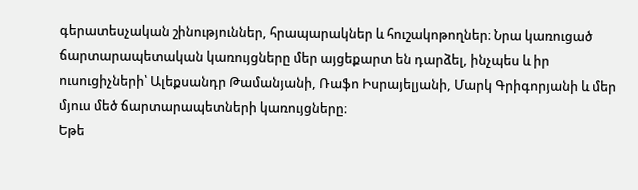գերատեսչական շինություններ, հրապարակներ և հուշակոթողներ։ Նրա կառուցած ճարտարապետական կառույցները մեր այցեքարտ են դարձել, ինչպես և իր ուսուցիչների՝ Ալեքսանդր Թամանյանի, Ռաֆո Իսրայելյանի, Մարկ Գրիգորյանի և մեր մյուս մեծ ճարտարապետների կառույցները։
Եթե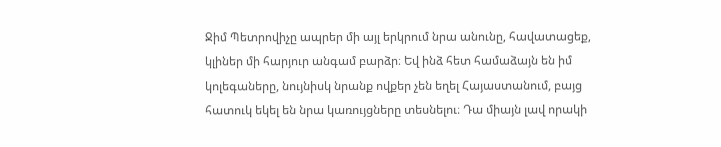Ջիմ Պետրովիչը ապրեր մի այլ երկրում նրա անունը, հավատացեք, կլիներ մի հարյուր անգամ բարձր։ Եվ ինձ հետ համաձայն են իմ կոլեգաները, նույնիսկ նրանք ովքեր չեն եղել Հայաստանում, բայց հատուկ եկել են նրա կառույցները տեսնելու։ Դա միայն լավ որակի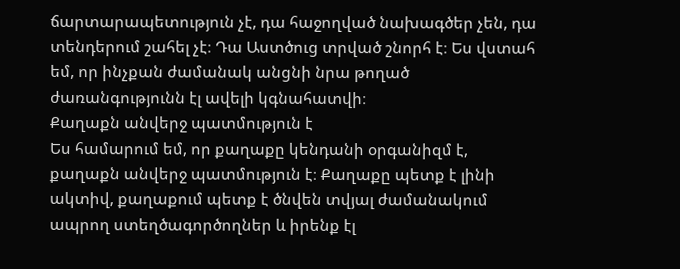ճարտարապետություն չէ, դա հաջողված նախագծեր չեն, դա տենդերում շահել չէ։ Դա Աստծուց տրված շնորհ է։ Ես վստահ եմ, որ ինչքան ժամանակ անցնի նրա թողած ժառանգությունն էլ ավելի կգնահատվի։
Քաղաքն անվերջ պատմություն է
Ես համարում եմ, որ քաղաքը կենդանի օրգանիզմ է, քաղաքն անվերջ պատմություն է։ Քաղաքը պետք է լինի ակտիվ, քաղաքում պետք է ծնվեն տվյալ ժամանակում ապրող ստեղծագործողներ և իրենք էլ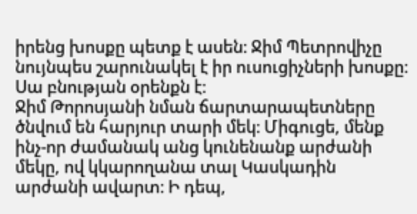իրենց խոսքը պետք է ասեն։ Ջիմ Պետրովիչը նույնպես շարունակել է իր ուսուցիչների խոսքը։ Սա բնության օրենքն է։
Ջիմ Թորոսյանի նման ճարտարապետները ծնվում են հարյուր տարի մեկ։ Միգուցե, մենք ինչ-որ ժամանակ անց կունենանք արժանի մեկը, ով կկարողանա տալ Կասկադին արժանի ավարտ։ Ի դեպ,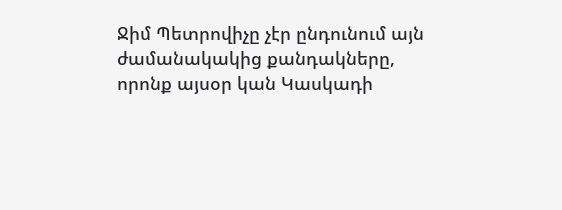Ջիմ Պետրովիչը չէր ընդունում այն ժամանակակից քանդակները, որոնք այսօր կան Կասկադի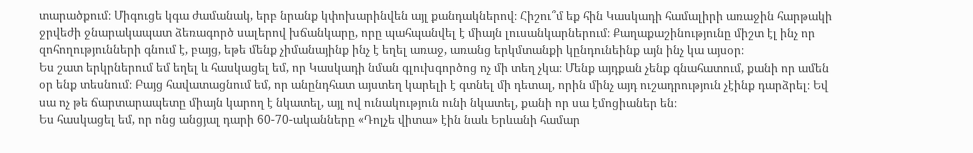տարածքում։ Միգուցե կգա ժամանակ, երբ նրանք կփոխարինվեն այլ քանդակներով։ Հիշու՞մ եք հին Կասկադի համալիրի առաջին հարթակի ջրվեժի ջնարակապատ ձեռագործ սալերով խճանկարը, որը պահպանվել է միայն լուսանկարներում։ Քաղաքաշինությունը միշտ էլ ինչ որ զոհողությունների գնում է, բայց, եթե մենք չիմանայինք ինչ է եղել առաջ, առանց երկմտանքի կընդունեինք այն ինչ կա այսօր։
Ես շատ երկրներում եմ եղել և հասկացել եմ, որ Կասկադի նման գլուխգործոց ոչ մի տեղ չկա։ Մենք այդքան չենք գնահատում, քանի որ ամեն օր ենք տեսնում։ Բայց հավատացնում եմ, որ անընդհատ այստեղ կարելի է գտնել մի դետալ, որին մինչ այդ ուշադրություն չէինք դարձրել։ Եվ սա ոչ թե ճարտարապետը միայն կարող է նկատել, այլ ով ունակություն ունի նկատել, քանի որ սա էմոցիաներ են։
Ես հասկացել եմ, որ ոնց անցյալ դարի 60-70-ականները «Դոլչե վիտա» էին նաև Երևանի համար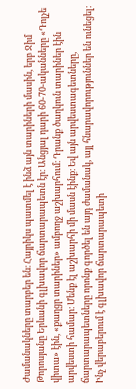Ժամանակները տարբեր են։ Հայրիկս պատմել է ինձ այն տարիների մասին, երբ Ջիմ Թորոսյանը Երևանի գլխավոր ճարտարապետն էր։ Անցյալ դարի 60-70-ականները «Դոլչե վիտա» էին, «քաղցր տարիներ» ամբողջ աշխարհում։ Դրանք ծաղկուն տարիներ էին արվեստի համար։ Մենք էլ աշխարհի մի մասն էինք։ Եվ այն արվեստագետները, ճարտարապետները որոնք գործել են այդ ժամանակ, այլ հնարավորություններ են ունեցել։ Ինչ վերաբերում է գլխավոր ճարտարապետի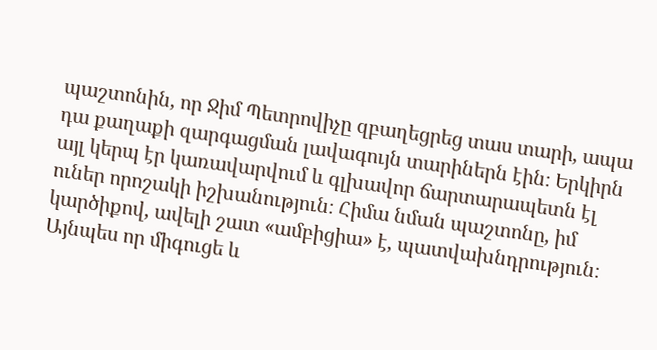պաշտոնին, որ Ջիմ Պետրովիչը զբաղեցրեց տաս տարի, ապա դա քաղաքի զարգացման լավագույն տարիներն էին։ Երկիրն այլ կերպ էր կառավարվում և գլխավոր ճարտարապետն էլ ուներ որոշակի իշխանություն։ Հիմա նման պաշտոնը, իմ կարծիքով, ավելի շատ «ամբիցիա» է, պատվախնդրություն։ Այնպես որ միգուցե և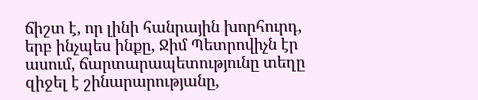ճիշտ է, որ լինի հանրային խորհուրդ, երբ ինչպես ինքը, Ջիմ Պետրովիչն էր ասում, ճարտարապետությունը տեղը զիջել է շինարարությանը,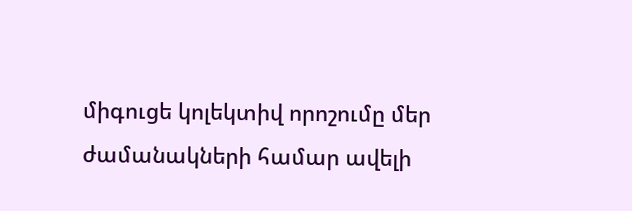միգուցե կոլեկտիվ որոշումը մեր ժամանակների համար ավելի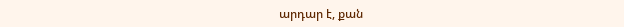արդար է, քան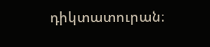դիկտատուրան։